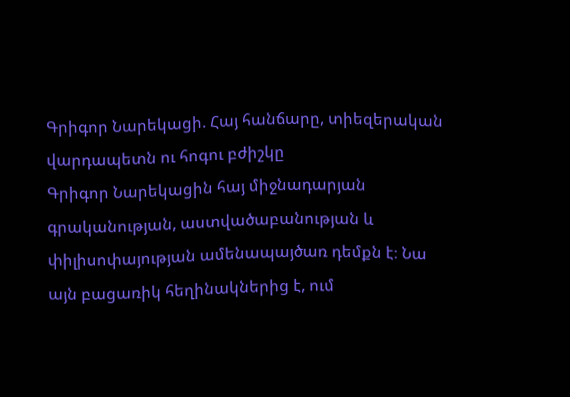Գրիգոր Նարեկացի. Հայ հանճարը, տիեզերական վարդապետն ու հոգու բժիշկը
Գրիգոր Նարեկացին հայ միջնադարյան գրականության, աստվածաբանության և փիլիսոփայության ամենապայծառ դեմքն է։ Նա այն բացառիկ հեղինակներից է, ում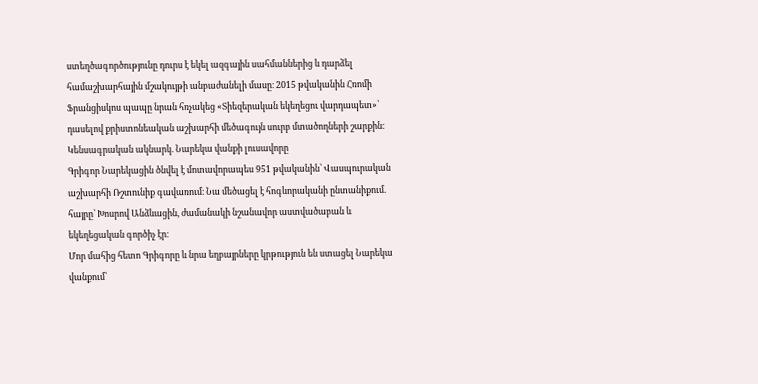ստեղծագործությունը դուրս է եկել ազգային սահմաններից և դարձել համաշխարհային մշակույթի անբաժանելի մասը։ 2015 թվականին Հռոմի Ֆրանցիսկոս պապը նրան հռչակեց «Տիեզերական եկեղեցու վարդապետ»՝ դասելով քրիստոնեական աշխարհի մեծագույն սուրբ մտածողների շարքին։
Կենսագրական ակնարկ. Նարեկա վանքի լուսավորը
Գրիգոր Նարեկացին ծնվել է մոտավորապես 951 թվականին՝ Վասպուրական աշխարհի Ռշտունիք գավառում։ Նա մեծացել է հոգևորականի ընտանիքում. հայրը՝ Խոսրով Անձևացին, ժամանակի նշանավոր աստվածաբան և եկեղեցական գործիչ էր։
Մոր մահից հետո Գրիգորը և նրա եղբայրները կրթություն են ստացել Նարեկա վանքում՝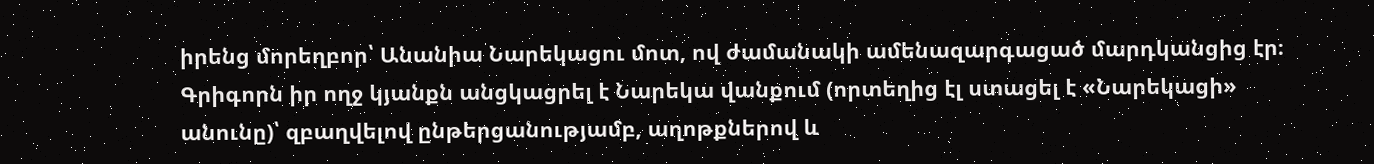իրենց մորեղբոր՝ Անանիա Նարեկացու մոտ, ով ժամանակի ամենազարգացած մարդկանցից էր։ Գրիգորն իր ողջ կյանքն անցկացրել է Նարեկա վանքում (որտեղից էլ ստացել է «Նարեկացի» անունը)՝ զբաղվելով ընթերցանությամբ, աղոթքներով և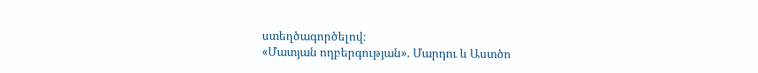ստեղծագործելով։
«Մատյան ողբերգության». Մարդու և Աստծո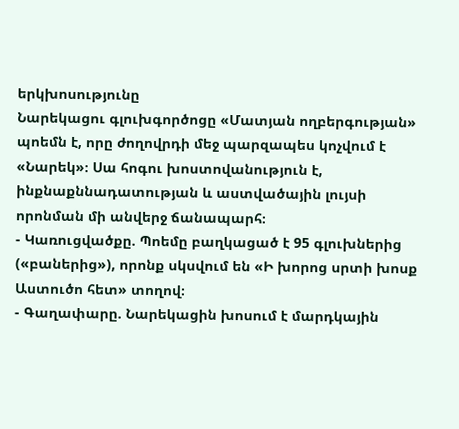երկխոսությունը
Նարեկացու գլուխգործոցը «Մատյան ողբերգության» պոեմն է, որը ժողովրդի մեջ պարզապես կոչվում է «Նարեկ»։ Սա հոգու խոստովանություն է, ինքնաքննադատության և աստվածային լույսի որոնման մի անվերջ ճանապարհ։
- Կառուցվածքը. Պոեմը բաղկացած է 95 գլուխներից («բաներից»), որոնք սկսվում են «Ի խորոց սրտի խոսք Աստուծո հետ» տողով։
- Գաղափարը. Նարեկացին խոսում է մարդկային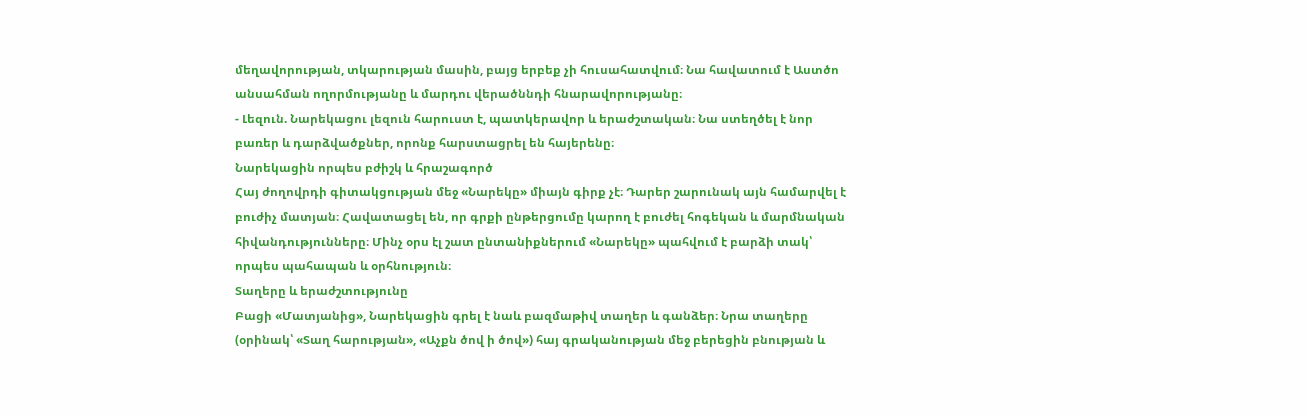մեղավորության, տկարության մասին, բայց երբեք չի հուսահատվում։ Նա հավատում է Աստծո անսահման ողորմությանը և մարդու վերածննդի հնարավորությանը։
- Լեզուն. Նարեկացու լեզուն հարուստ է, պատկերավոր և երաժշտական։ Նա ստեղծել է նոր բառեր և դարձվածքներ, որոնք հարստացրել են հայերենը։
Նարեկացին որպես բժիշկ և հրաշագործ
Հայ ժողովրդի գիտակցության մեջ «Նարեկը» միայն գիրք չէ։ Դարեր շարունակ այն համարվել է բուժիչ մատյան։ Հավատացել են, որ գրքի ընթերցումը կարող է բուժել հոգեկան և մարմնական հիվանդությունները։ Մինչ օրս էլ շատ ընտանիքներում «Նարեկը» պահվում է բարձի տակ՝ որպես պահապան և օրհնություն։
Տաղերը և երաժշտությունը
Բացի «Մատյանից», Նարեկացին գրել է նաև բազմաթիվ տաղեր և գանձեր։ Նրա տաղերը (օրինակ՝ «Տաղ հարության», «Աչքն ծով ի ծով») հայ գրականության մեջ բերեցին բնության և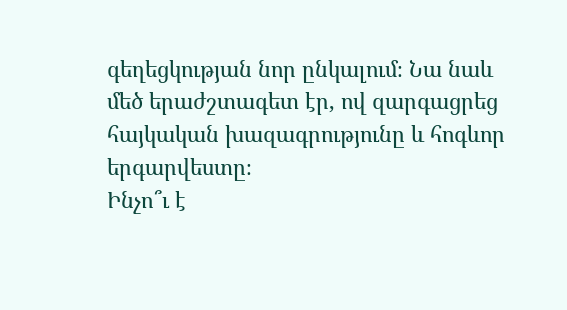գեղեցկության նոր ընկալում։ Նա նաև մեծ երաժշտագետ էր, ով զարգացրեց հայկական խազագրությունը և հոգևոր երգարվեստը։
Ինչո՞ւ է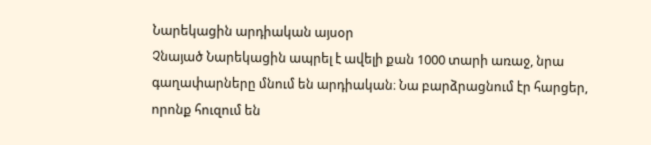Նարեկացին արդիական այսօր
Չնայած Նարեկացին ապրել է ավելի քան 1000 տարի առաջ, նրա գաղափարները մնում են արդիական։ Նա բարձրացնում էր հարցեր, որոնք հուզում են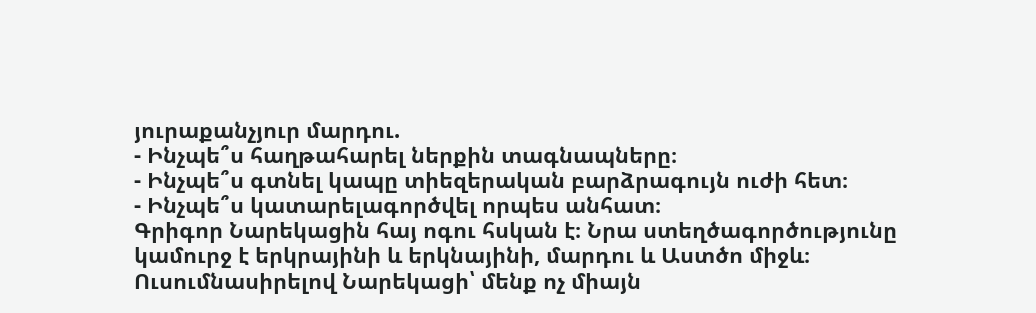յուրաքանչյուր մարդու.
- Ինչպե՞ս հաղթահարել ներքին տագնապները։
- Ինչպե՞ս գտնել կապը տիեզերական բարձրագույն ուժի հետ։
- Ինչպե՞ս կատարելագործվել որպես անհատ։
Գրիգոր Նարեկացին հայ ոգու հսկան է։ Նրա ստեղծագործությունը կամուրջ է երկրայինի և երկնայինի, մարդու և Աստծո միջև։ Ուսումնասիրելով Նարեկացի՝ մենք ոչ միայն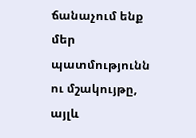ճանաչում ենք մեր պատմությունն ու մշակույթը, այլև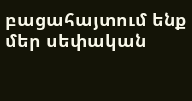բացահայտում ենք մեր սեփական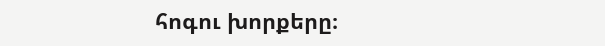հոգու խորքերը։